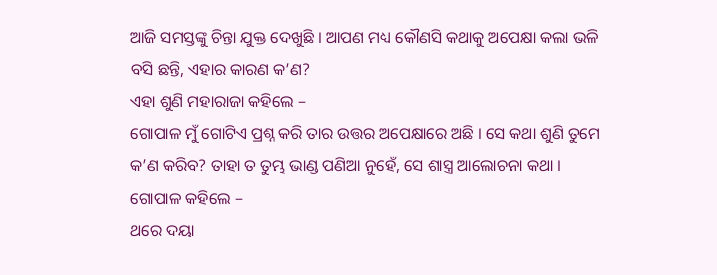ଆଜି ସମସ୍ତଙ୍କୁ ଚିନ୍ତା ଯୁକ୍ତ ଦେଖୁଛି । ଆପଣ ମଧ୍ୟ କୌଣସି କଥାକୁ ଅପେକ୍ଷା କଲା ଭଳି ବସି ଛନ୍ତି, ଏହାର କାରଣ କ’ଣ?
ଏହା ଶୁଣି ମହାରାଜା କହିଲେ –
ଗୋପାଳ ମୁଁ ଗୋଟିଏ ପ୍ରଶ୍ନ କରି ତାର ଉତ୍ତର ଅପେକ୍ଷାରେ ଅଛି । ସେ କଥା ଶୁଣି ତୁମେ କ’ଣ କରିବ? ତାହା ତ ତୁମ୍ଭ ଭାଣ୍ଡ ପଣିଆ ନୁହେଁ, ସେ ଶାସ୍ତ୍ର ଆଲୋଚନା କଥା । ଗୋପାଳ କହିଲେ –
ଥରେ ଦୟା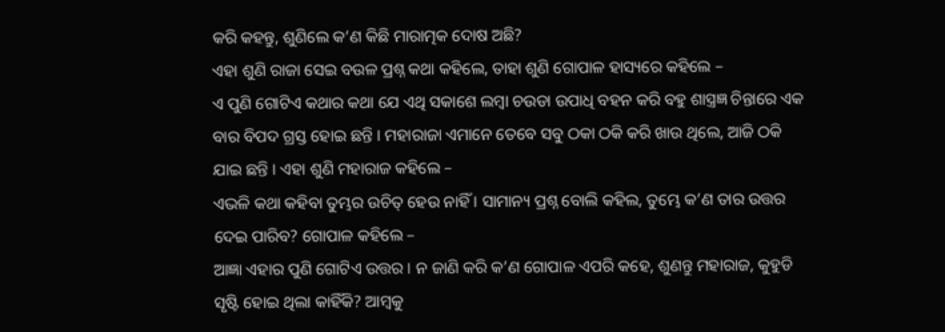କରି କହନ୍ତୁ, ଶୁଣିଲେ କ’ଣ କିଛି ମାରାତ୍ମକ ଦୋଷ ଅଛି?
ଏହା ଶୁଣି ରାଜା ସେଇ ବଉଳ ପ୍ରଶ୍ନ କଥା କହିଲେ, ତାହା ଶୁଣି ଗୋପାଳ ହାସ୍ୟରେ କହିଲେ –
ଏ ପୁଣି ଗୋଟିଏ କଥାର କଥା ଯେ ଏଥି ସକାଶେ ଲମ୍ବା ଚଉଡା ଉପାଧି ବହନ କରି ବହୁ ଶାସ୍ତ୍ରଜ୍ଞ ଚିନ୍ତାରେ ଏକ ବାର ବିପଦ ଗ୍ରସ୍ତ ହୋଇ ଛନ୍ତି । ମହାରାଜା ଏମାନେ ତେବେ ସବୁ ଠକା ଠକି କରି ଖାଉ ଥିଲେ, ଆଜି ଠକି ଯାଇ ଛନ୍ତି । ଏହା ଶୁଣି ମହାରାଜ କହିଲେ –
ଏଭଳି କଥା କହିବା ତୁମ୍ଭର ଉଚିତ୍ ହେଉ ନାହିଁ । ସାମାନ୍ୟ ପ୍ରଶ୍ନ ବୋଲି କହିଲ, ତୁମ୍ଭେ କ’ଣ ତାର ଉତ୍ତର ଦେଇ ପାରିବ? ଗୋପାଳ କହିଲେ –
ଆଜ୍ଞା ଏହାର ପୁଣି ଗୋଟିଏ ଉତ୍ତର । ନ ଜାଣି କରି କ’ଣ ଗୋପାଳ ଏପରି କହେ, ଶୁଣନ୍ତୁ ମହାରାଜ, କୁହୁଡି ସୃଷ୍ଟି ହୋଇ ଥିଲା କାହିଁକି? ଆମ୍ବକୁ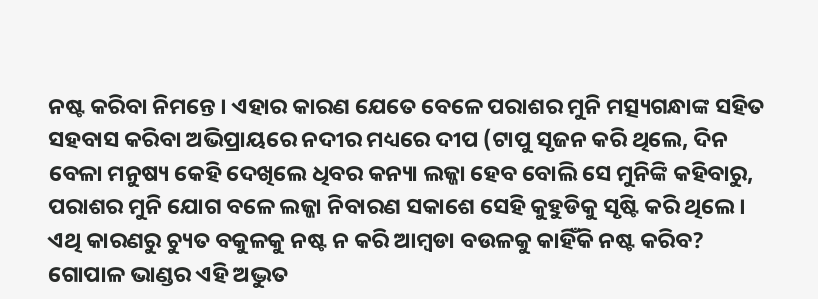ନଷ୍ଟ କରିବା ନିମନ୍ତେ । ଏହାର କାରଣ ଯେତେ ବେଳେ ପରାଶର ମୁନି ମତ୍ସ୍ୟଗନ୍ଧାଙ୍କ ସହିତ ସହବାସ କରିବା ଅଭିପ୍ରାୟରେ ନଦୀର ମଧ୍ୟରେ ଦୀପ (ଟାପୁ ସୃଜନ କରି ଥିଲେ, ଦିନ ବେଳା ମନୁଷ୍ୟ କେହି ଦେଖିଲେ ଧିବର କନ୍ୟା ଲଜ୍ଜା ହେବ ବୋଲି ସେ ମୁନିଙ୍କି କହିବାରୁ, ପରାଶର ମୁନି ଯୋଗ ବଳେ ଲଜ୍ଜା ନିବାରଣ ସକାଶେ ସେହି କୁହୁଡିକୁ ସୃଷ୍ଟି କରି ଥିଲେ । ଏଥି କାରଣରୁ ଚ୍ୟୁତ ବକୁଳକୁ ନଷ୍ଟ ନ କରି ଆମ୍ବଡା ବଉଳକୁ କାହିଁକି ନଷ୍ଟ କରିବ? ଗୋପାଳ ଭାଣ୍ଡର ଏହି ଅଦ୍ଭୁତ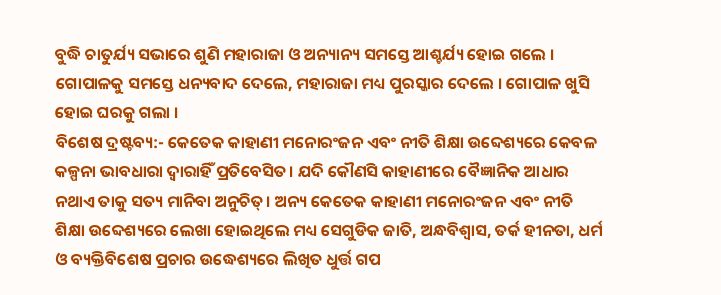ବୁଦ୍ଧି ଚାତୁର୍ଯ୍ୟ ସଭାରେ ଶୁଣି ମହାରାଜା ଓ ଅନ୍ୟାନ୍ୟ ସମସ୍ତେ ଆଶ୍ଚର୍ଯ୍ୟ ହୋଇ ଗଲେ ।
ଗୋପାଳକୁ ସମସ୍ତେ ଧନ୍ୟବାଦ ଦେଲେ, ମହାରାଜା ମଧ୍ୟ ପୁରସ୍କାର ଦେଲେ । ଗୋପାଳ ଖୁସି ହୋଇ ଘରକୁ ଗଲା ।
ବିଶେଷ ଦ୍ରଷ୍ଟବ୍ୟ:- କେତେକ କାହାଣୀ ମନୋରଂଜନ ଏବଂ ନୀତି ଶିକ୍ଷା ଉବ୍ଦେଶ୍ୟରେ କେବଳ କଳ୍ପନା ଭାବଧାରା ଦ୍ୱାରାହିଁ ପ୍ରତିବେସିତ। ଯଦି କୌଣସି କାହାଣୀରେ ବୈଜ୍ଞାନିକ ଆଧାର ନଥାଏ ତାକୁ ସତ୍ୟ ମାନିବା ଅନୁଚିତ୍। ଅନ୍ୟ କେତେକ କାହାଣୀ ମନୋରଂଜନ ଏବଂ ନୀତି ଶିକ୍ଷା ଉବ୍ଦେଶ୍ୟରେ ଲେଖା ହୋଇଥିଲେ ମଧ୍ୟ ସେଗୁଡିକ ଜାତି, ଅନ୍ଧବିଶ୍ୱାସ, ତର୍କ ହୀନତା, ଧର୍ମ ଓ ବ୍ୟକ୍ତିବିଶେଷ ପ୍ରଚାର ଉଦ୍ଧେଶ୍ୟରେ ଲିଖିତ ଧୁର୍ତ୍ତ ଗପ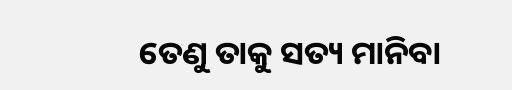ତେଣୁ ତାକୁ ସତ୍ୟ ମାନିବା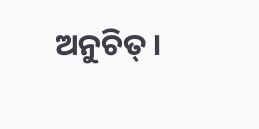ଅନୁଚିତ୍ ।